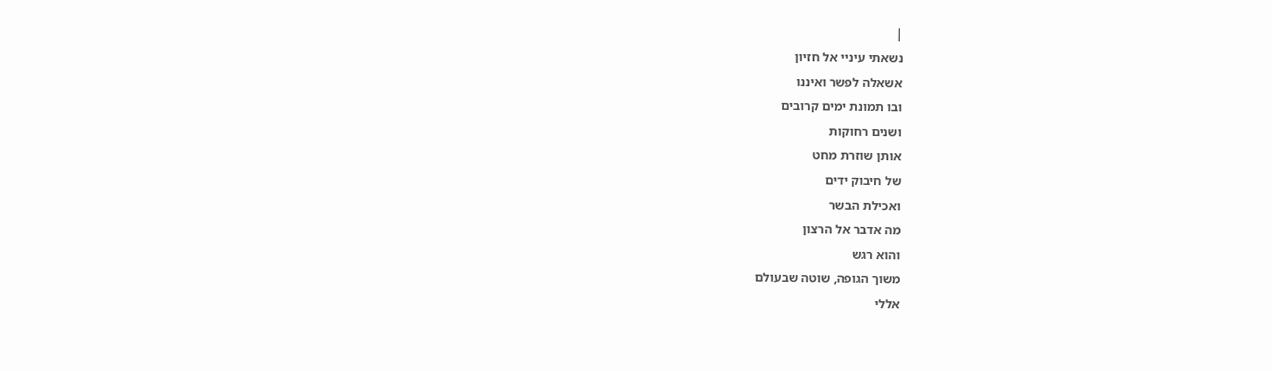|
נשאתי עיניי אל חזיון
אשאלה לפשר ואיננו
ובו תמונת ימים קרובים
ושנים רחוקות
אותן שוזרת מחט
של חיבוק ידים
ואכילת הבשר
מה אדבר אל הרצון
והוא רגש
משוך הגופה, שוטה שבעולם
אללי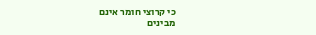כי קרוצי חומר אינם
מבינים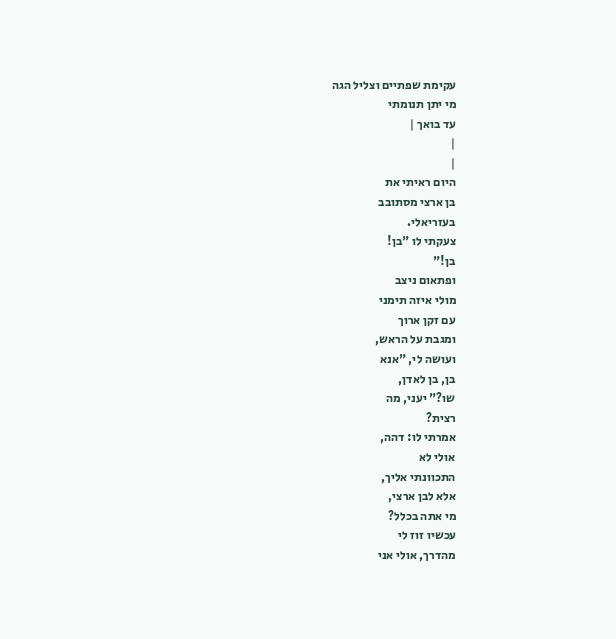עקימת שפתיים וצליל הגה
מי יתן תנומתי
עד בואך |
|
|
היום ראיתי את
בן ארצי מסתובב
בעזריאלי.
צעקתי לו "בן!
בן!"
ופתאום ניצב
מולי איזה תימני
עם זקן ארוך
ומגבת על הראש,
ועושה לי, "אנא
בן, בן לאדן,
שו?" יעני, מה
רצית?
אמרתי לו: דהה,
אולי לא
התכוונתי אליך,
אלא לבן ארצי,
מי אתה בכלל?
עכשיו זוז לי
מהדרך, אולי אני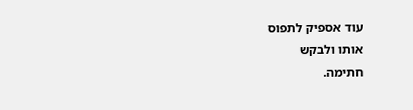עוד אספיק לתפוס
אותו ולבקש
חתימה.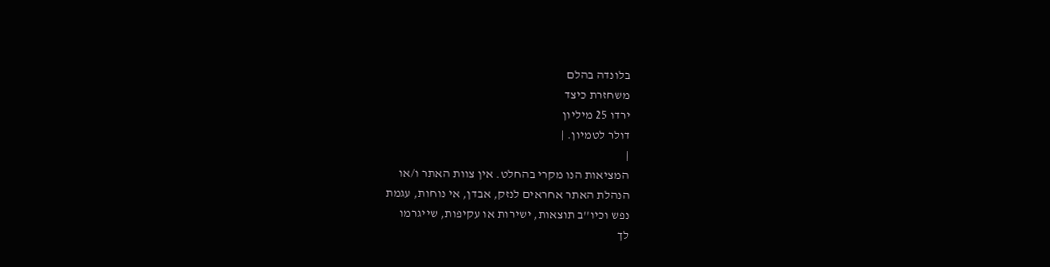בלונדה בהלם
משחזרת כיצד
ירדו 25 מיליון
דולר לטמיון. |
|
המציאות הנו מקרי בהחלט. אין צוות האתר ו/או
הנהלת האתר אחראים לנזק, אבדן, אי נוחות, עגמת
נפש וכיו''ב תוצאות, ישירות או עקיפות, שייגרמו
לך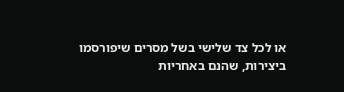או לכל צד שלישי בשל מסרים שיפורסמו
ביצירות, שהנם באחריות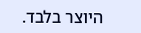היוצר בלבד.